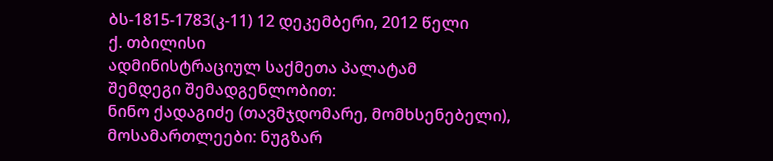ბს-1815-1783(კ-11) 12 დეკემბერი, 2012 წელი
ქ. თბილისი
ადმინისტრაციულ საქმეთა პალატამ
შემდეგი შემადგენლობით:
ნინო ქადაგიძე (თავმჯდომარე, მომხსენებელი),
მოსამართლეები: ნუგზარ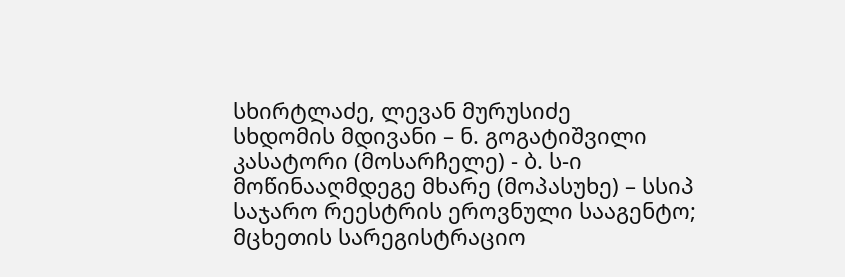სხირტლაძე, ლევან მურუსიძე
სხდომის მდივანი – ნ. გოგატიშვილი
კასატორი (მოსარჩელე) - ბ. ს-ი
მოწინააღმდეგე მხარე (მოპასუხე) – სსიპ საჯარო რეესტრის ეროვნული სააგენტო; მცხეთის სარეგისტრაციო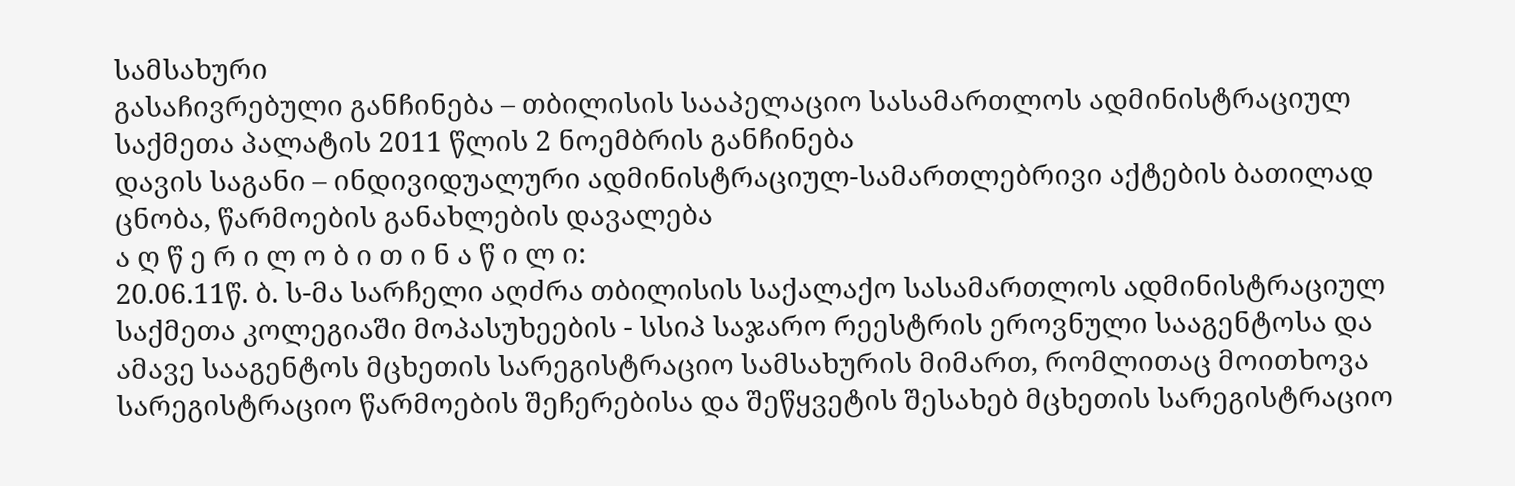სამსახური
გასაჩივრებული განჩინება – თბილისის სააპელაციო სასამართლოს ადმინისტრაციულ საქმეთა პალატის 2011 წლის 2 ნოემბრის განჩინება
დავის საგანი – ინდივიდუალური ადმინისტრაციულ-სამართლებრივი აქტების ბათილად ცნობა, წარმოების განახლების დავალება
ა ღ წ ე რ ი ლ ო ბ ი თ ი ნ ა წ ი ლ ი:
20.06.11წ. ბ. ს-მა სარჩელი აღძრა თბილისის საქალაქო სასამართლოს ადმინისტრაციულ საქმეთა კოლეგიაში მოპასუხეების - სსიპ საჯარო რეესტრის ეროვნული სააგენტოსა და ამავე სააგენტოს მცხეთის სარეგისტრაციო სამსახურის მიმართ, რომლითაც მოითხოვა სარეგისტრაციო წარმოების შეჩერებისა და შეწყვეტის შესახებ მცხეთის სარეგისტრაციო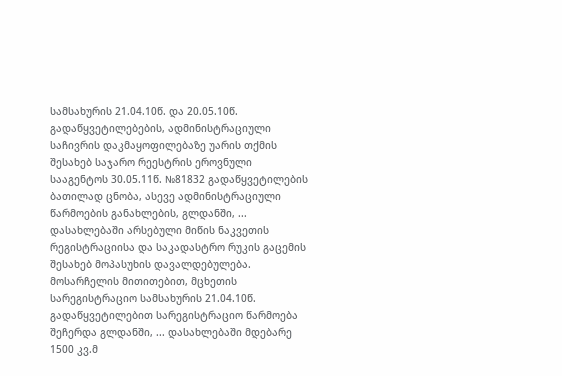სამსახურის 21.04.10წ. და 20.05.10წ. გადაწყვეტილებების, ადმინისტრაციული საჩივრის დაკმაყოფილებაზე უარის თქმის შესახებ საჯარო რეესტრის ეროვნული სააგენტოს 30.05.11წ. №81832 გადაწყვეტილების ბათილად ცნობა, ასევე ადმინისტრაციული წარმოების განახლების, გლდანში, ... დასახლებაში არსებული მიწის ნაკვეთის რეგისტრაციისა და საკადასტრო რუკის გაცემის შესახებ მოპასუხის დავალდებულება.
მოსარჩელის მითითებით, მცხეთის სარეგისტრაციო სამსახურის 21.04.10წ. გადაწყვეტილებით სარეგისტრაციო წარმოება შეჩერდა გლდანში, ... დასახლებაში მდებარე 1500 კვ.მ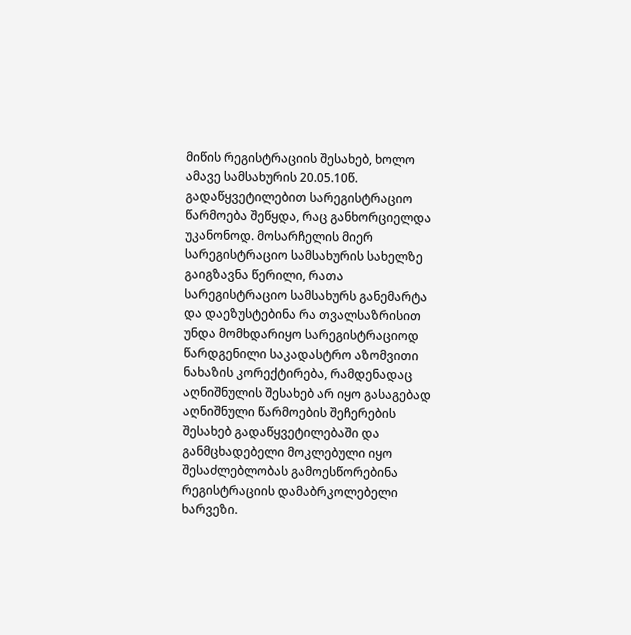მიწის რეგისტრაციის შესახებ, ხოლო ამავე სამსახურის 20.05.10წ. გადაწყვეტილებით სარეგისტრაციო წარმოება შეწყდა, რაც განხორციელდა უკანონოდ. მოსარჩელის მიერ სარეგისტრაციო სამსახურის სახელზე გაიგზავნა წერილი, რათა სარეგისტრაციო სამსახურს განემარტა და დაეზუსტებინა რა თვალსაზრისით უნდა მომხდარიყო სარეგისტრაციოდ წარდგენილი საკადასტრო აზომვითი ნახაზის კორექტირება, რამდენადაც აღნიშნულის შესახებ არ იყო გასაგებად აღნიშნული წარმოების შეჩერების შესახებ გადაწყვეტილებაში და განმცხადებელი მოკლებული იყო შესაძლებლობას გამოესწორებინა რეგისტრაციის დამაბრკოლებელი ხარვეზი.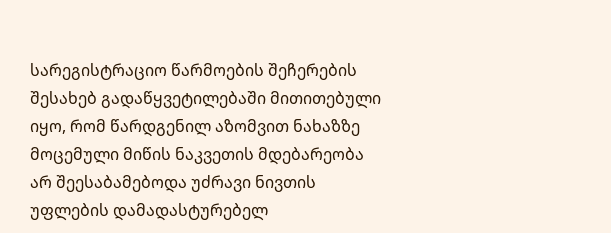სარეგისტრაციო წარმოების შეჩერების შესახებ გადაწყვეტილებაში მითითებული იყო, რომ წარდგენილ აზომვით ნახაზზე მოცემული მიწის ნაკვეთის მდებარეობა არ შეესაბამებოდა უძრავი ნივთის უფლების დამადასტურებელ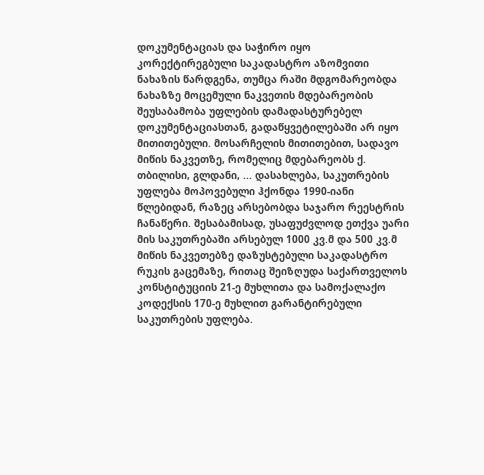დოკუმენტაციას და საჭირო იყო კორექტირეგბული საკადასტრო აზომვითი ნახაზის წარდგენა, თუმცა რაში მდგომარეობდა ნახაზზე მოცემული ნაკვეთის მდებარეობის შეუსაბამობა უფლების დამადასტურებელ დოკუმენტაციასთან, გადაწყვეტილებაში არ იყო მითითებული. მოსარჩელის მითითებით, სადავო მიწის ნაკვეთზე, რომელიც მდებარეობს ქ. თბილისი, გლდანი, ... დასახლება, საკუთრების უფლება მოპოვებული ჰქონდა 1990-იანი წლებიდან, რაზეც არსებობდა საჯარო რეესტრის ჩანაწერი. შესაბამისად, უსაფუძვლოდ ეთქვა უარი მის საკუთრებაში არსებულ 1000 კვ.მ და 500 კვ.მ მიწის ნაკვეთებზე დაზუსტებული საკადასტრო რუკის გაცემაზე, რითაც შეიზღუდა საქართველოს კონსტიტუციის 21-ე მუხლითა და სამოქალაქო კოდექსის 170-ე მუხლით გარანტირებული საკუთრების უფლება.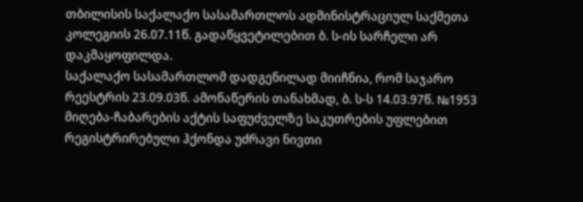თბილისის საქალაქო სასამართლოს ადმინისტრაციულ საქმეთა კოლეგიის 26.07.11წ. გადაწყვეტილებით ბ. ს-ის სარჩელი არ დაკმაყოფილდა.
საქალაქო სასამართლომ დადგენილად მიიჩნია, რომ საჯარო რეესტრის 23.09.03წ. ამონაწერის თანახმად, ბ. ს-ს 14.03.97წ. №1953 მიღება-ჩაბარების აქტის საფუძველზე საკუთრების უფლებით რეგისტრირებული ჰქონდა უძრავი ნივთი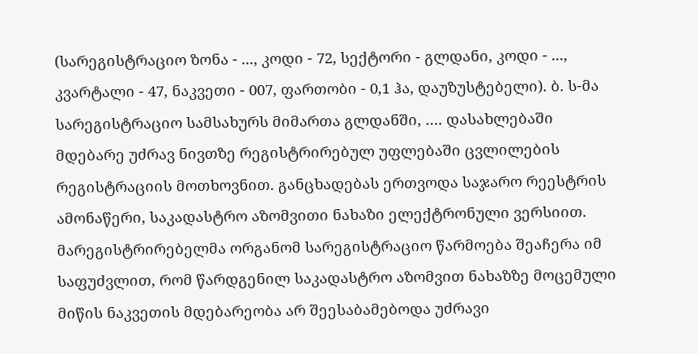(სარეგისტრაციო ზონა - ..., კოდი - 72, სექტორი - გლდანი, კოდი - ..., კვარტალი - 47, ნაკვეთი - 007, ფართობი - 0,1 ჰა, დაუზუსტებელი). ბ. ს-მა სარეგისტრაციო სამსახურს მიმართა გლდანში, …. დასახლებაში მდებარე უძრავ ნივთზე რეგისტრირებულ უფლებაში ცვლილების რეგისტრაციის მოთხოვნით. განცხადებას ერთვოდა საჯარო რეესტრის ამონაწერი, საკადასტრო აზომვითი ნახაზი ელექტრონული ვერსიით. მარეგისტრირებელმა ორგანომ სარეგისტრაციო წარმოება შეაჩერა იმ საფუძვლით, რომ წარდგენილ საკადასტრო აზომვით ნახაზზე მოცემული მიწის ნაკვეთის მდებარეობა არ შეესაბამებოდა უძრავი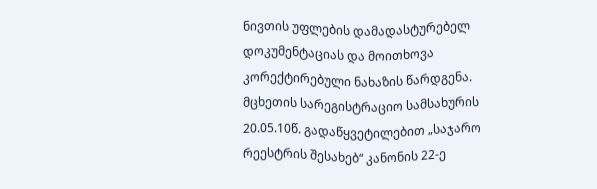ნივთის უფლების დამადასტურებელ დოკუმენტაციას და მოითხოვა კორექტირებული ნახაზის წარდგენა. მცხეთის სარეგისტრაციო სამსახურის 20.05.10წ. გადაწყვეტილებით „საჯარო რეესტრის შესახებ“ კანონის 22-ე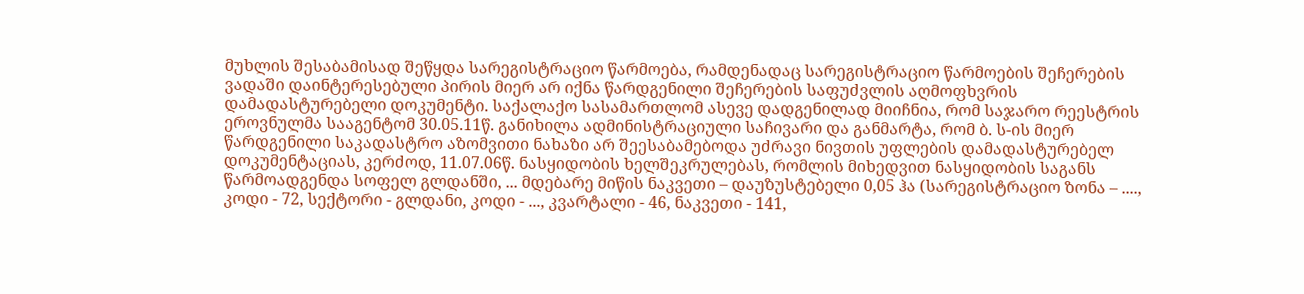მუხლის შესაბამისად შეწყდა სარეგისტრაციო წარმოება, რამდენადაც სარეგისტრაციო წარმოების შეჩერების ვადაში დაინტერესებული პირის მიერ არ იქნა წარდგენილი შეჩერების საფუძვლის აღმოფხვრის დამადასტურებელი დოკუმენტი. საქალაქო სასამართლომ ასევე დადგენილად მიიჩნია, რომ საჯარო რეესტრის ეროვნულმა სააგენტომ 30.05.11წ. განიხილა ადმინისტრაციული საჩივარი და განმარტა, რომ ბ. ს-ის მიერ წარდგენილი საკადასტრო აზომვითი ნახაზი არ შეესაბამებოდა უძრავი ნივთის უფლების დამადასტურებელ დოკუმენტაციას, კერძოდ, 11.07.06წ. ნასყიდობის ხელშეკრულებას, რომლის მიხედვით ნასყიდობის საგანს წარმოადგენდა სოფელ გლდანში, ... მდებარე მიწის ნაკვეთი – დაუზუსტებელი 0,05 ჰა (სარეგისტრაციო ზონა – ...., კოდი - 72, სექტორი - გლდანი, კოდი - ..., კვარტალი - 46, ნაკვეთი - 141,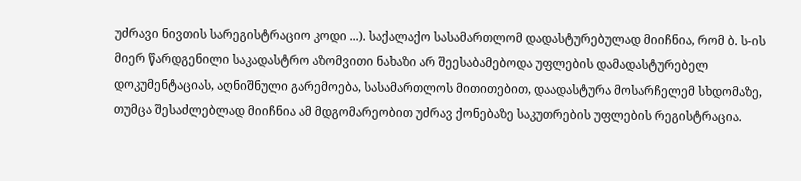უძრავი ნივთის სარეგისტრაციო კოდი ...). საქალაქო სასამართლომ დადასტურებულად მიიჩნია, რომ ბ. ს-ის მიერ წარდგენილი საკადასტრო აზომვითი ნახაზი არ შეესაბამებოდა უფლების დამადასტურებელ დოკუმენტაციას, აღნიშნული გარემოება, სასამართლოს მითითებით, დაადასტურა მოსარჩელემ სხდომაზე, თუმცა შესაძლებლად მიიჩნია ამ მდგომარეობით უძრავ ქონებაზე საკუთრების უფლების რეგისტრაცია.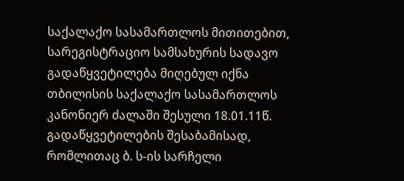საქალაქო სასამართლოს მითითებით, სარეგისტრაციო სამსახურის სადავო გადაწყვეტილება მიღებულ იქნა თბილისის საქალაქო სასამართლოს კანონიერ ძალაში შესული 18.01.11წ. გადაწყვეტილების შესაბამისად, რომლითაც ბ. ს-ის სარჩელი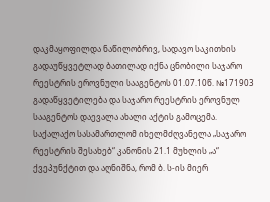დაკმაყოფილდა ნაწილობრივ, სადავო საკითხის გადაუწყვეტლად ბათილად იქნა ცნობილი საჯარო რეესტრის ეროვნული სააგენტოს 01.07.10წ. №171903 გადაწყვეტილება და საჯარო რეესტრის ეროვნულ სააგენტოს დაევალა ახალი აქტის გამოცემა.
საქალაქო სასამართლომ იხელმძღვანელა „საჯარო რეესტრის შესახებ“ კანონის 21.1 მუხლის „ა“ ქვეპუნქტით და აღნიშნა, რომ ბ. ს-ის მიერ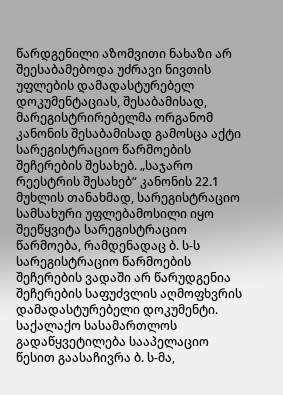წარდგენილი აზომვითი ნახაზი არ შეესაბამებოდა უძრავი ნივთის უფლების დამადასტურებელ დოკუმენტაციას, შესაბამისად, მარეგისტრირებელმა ორგანომ კანონის შესაბამისად გამოსცა აქტი სარეგისტრაციო წარმოების შეჩერების შესახებ. „საჯარო რეესტრის შესახებ“ კანონის 22.1 მუხლის თანახმად, სარეგისტრაციო სამსახური უფლებამოსილი იყო შეეწყვიტა სარეგისტრაციო წარმოება, რამდენადაც ბ. ს-ს სარეგისტრაციო წარმოების შეჩერების ვადაში არ წარუდგენია შეჩერების საფუძვლის აღმოფხვრის დამადასტურებელი დოკუმენტი.
საქალაქო სასამართლოს გადაწყვეტილება სააპელაციო წესით გაასაჩივრა ბ. ს-მა,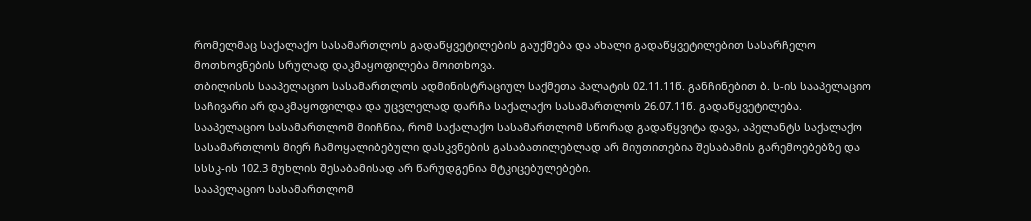რომელმაც საქალაქო სასამართლოს გადაწყვეტილების გაუქმება და ახალი გადაწყვეტილებით სასარჩელო მოთხოვნების სრულად დაკმაყოფილება მოითხოვა.
თბილისის სააპელაციო სასამართლოს ადმინისტრაციულ საქმეთა პალატის 02.11.11წ. განჩინებით ბ. ს-ის სააპელაციო საჩივარი არ დაკმაყოფილდა და უცვლელად დარჩა საქალაქო სასამართლოს 26.07.11წ. გადაწყვეტილება.
სააპელაციო სასამართლომ მიიჩნია, რომ საქალაქო სასამართლომ სწორად გადაწყვიტა დავა, აპელანტს საქალაქო სასამართლოს მიერ ჩამოყალიბებული დასკვნების გასაბათილებლად არ მიუთითებია შესაბამის გარემოებებზე და სსსკ-ის 102.3 მუხლის შესაბამისად არ წარუდგენია მტკიცებულებები.
სააპელაციო სასამართლომ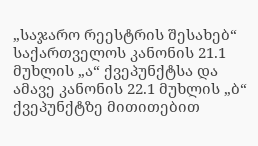„საჯარო რეესტრის შესახებ“ საქართველოს კანონის 21.1 მუხლის „ა“ ქვეპუნქტსა და ამავე კანონის 22.1 მუხლის „ბ“ ქვეპუნქტზე მითითებით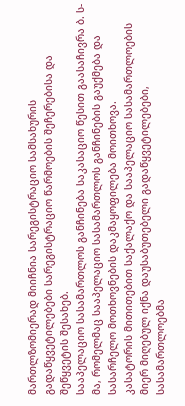მართლზომიერად მიიჩნია სარეგისტრაციო სამსახურის გადაწყვეტილებები სარეგისტრაციო წარმოების შეჩერებისა და შეწყვეტის შესახებ.
სააპელაციო სასამართლოს განჩინება საკასაციო წესით გაასაჩივრა ბ. ს-მა, რომელმაც სააპელაციო სასამართლოს განჩინების გაუქმება და სასარჩელო მოთხოვნების დაკმაყოფილება მოითხოვა.
კასატორის მითითებით საქალაქო და სააპელაციო სასამართლოების მიერ მიღებულ იქნა დაუსაბუთებელი გადაწყვეტილებები, სასამართლოებმა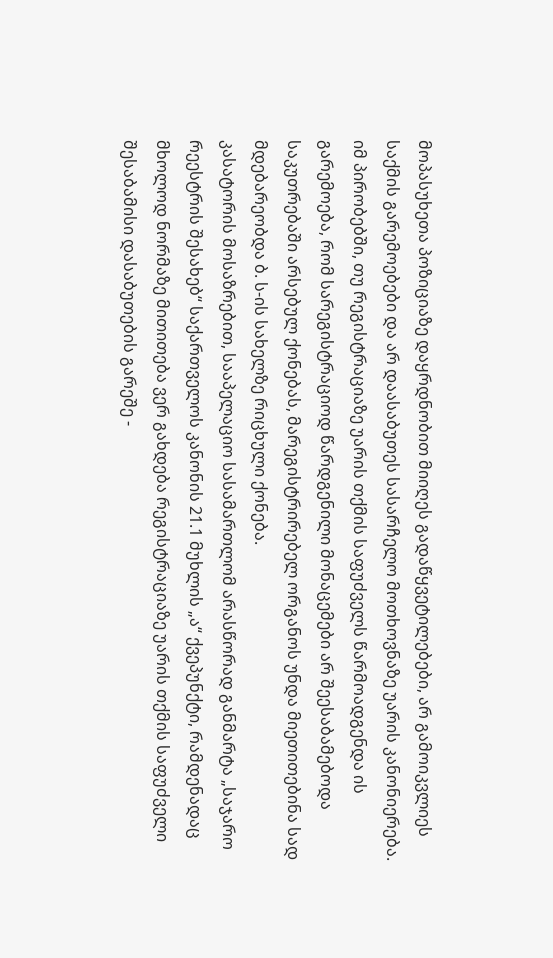მოპასუხეთა პოზიციაზე დაყრდნობით მიიღეს გადაწყვეტილებები, არ გამოიკვლიეს საქმის გარემოებები და არ დაასაბუთეს სასარჩელო მოთხოვნაზე უარის კანონიერება. იმ პირობებში, თუ რეგისტრაციაზე უარის თქმის საფუძველს წარმოადგენდა ის გარემოება, რომ სარეგისტრაციოდ წარდგენილი მონაცემები არ შეესაბამებოდა საკუთრებაში არსებულ ქონებას, მარეგისტრირებელ ორგანოს უნდა მიეთითებინა სად მდებარეობდა ბ. ს-ის სახელზე რიცხული ქონება.
კასატორის მოსაზრებით, სააპელაციო სასამართლომ არასწორად განმარტა „საჯარო რეესტრის შესახებ“ საქართველოს კანონის 21.1 მუხლის „ა“ ქვეპუნქტი, რამდენადაც მხოლოდ ნორმაზე მითითება ვერ გახდება რეგისტრაციაზე უარის თქმის საფუძველი შესაბამისი დასაბუთების გარეშე -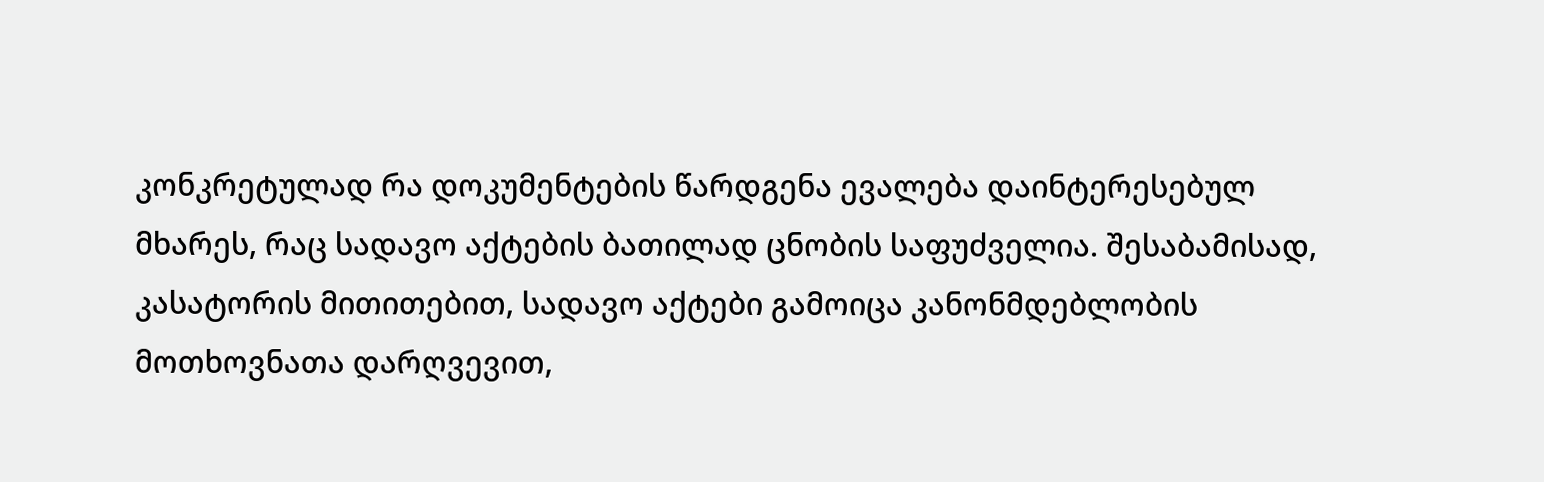კონკრეტულად რა დოკუმენტების წარდგენა ევალება დაინტერესებულ მხარეს, რაც სადავო აქტების ბათილად ცნობის საფუძველია. შესაბამისად, კასატორის მითითებით, სადავო აქტები გამოიცა კანონმდებლობის მოთხოვნათა დარღვევით,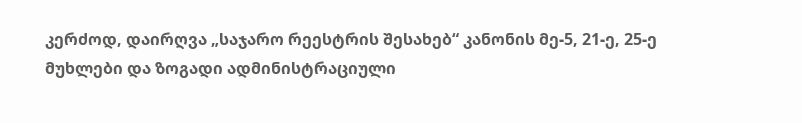კერძოდ, დაირღვა „საჯარო რეესტრის შესახებ“ კანონის მე-5, 21-ე, 25-ე მუხლები და ზოგადი ადმინისტრაციული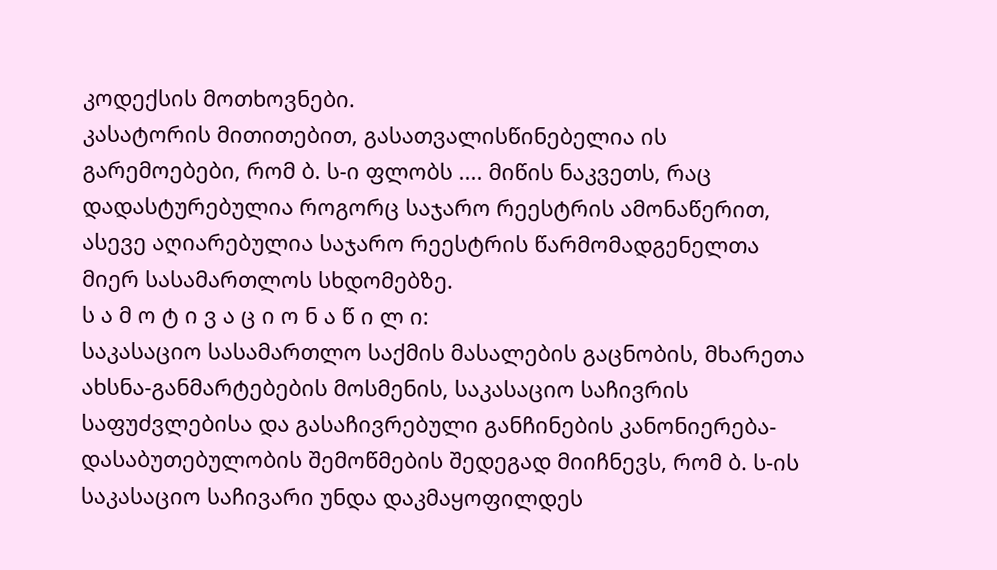კოდექსის მოთხოვნები.
კასატორის მითითებით, გასათვალისწინებელია ის გარემოებები, რომ ბ. ს-ი ფლობს .... მიწის ნაკვეთს, რაც დადასტურებულია როგორც საჯარო რეესტრის ამონაწერით, ასევე აღიარებულია საჯარო რეესტრის წარმომადგენელთა მიერ სასამართლოს სხდომებზე.
ს ა მ ო ტ ი ვ ა ც ი ო ნ ა წ ი ლ ი:
საკასაციო სასამართლო საქმის მასალების გაცნობის, მხარეთა ახსნა-განმარტებების მოსმენის, საკასაციო საჩივრის საფუძვლებისა და გასაჩივრებული განჩინების კანონიერება-დასაბუთებულობის შემოწმების შედეგად მიიჩნევს, რომ ბ. ს-ის საკასაციო საჩივარი უნდა დაკმაყოფილდეს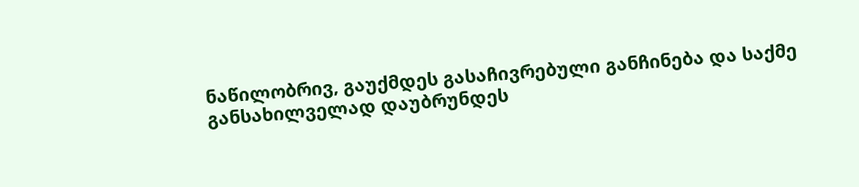ნაწილობრივ, გაუქმდეს გასაჩივრებული განჩინება და საქმე განსახილველად დაუბრუნდეს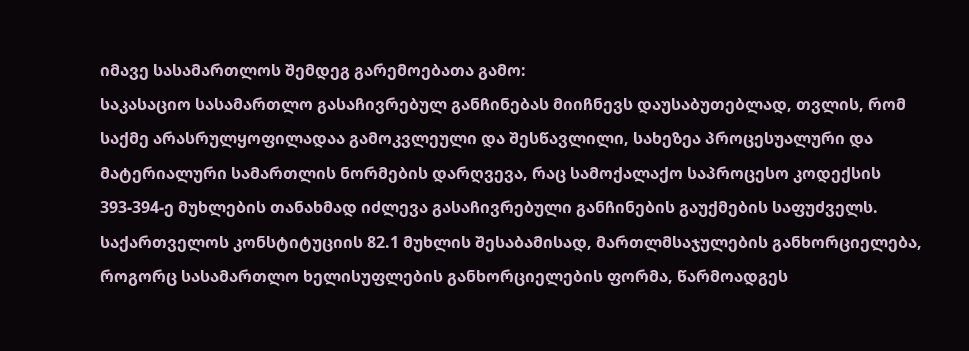იმავე სასამართლოს შემდეგ გარემოებათა გამო:
საკასაციო სასამართლო გასაჩივრებულ განჩინებას მიიჩნევს დაუსაბუთებლად, თვლის, რომ საქმე არასრულყოფილადაა გამოკვლეული და შესწავლილი, სახეზეა პროცესუალური და მატერიალური სამართლის ნორმების დარღვევა, რაც სამოქალაქო საპროცესო კოდექსის 393-394-ე მუხლების თანახმად იძლევა გასაჩივრებული განჩინების გაუქმების საფუძველს.
საქართველოს კონსტიტუციის 82.1 მუხლის შესაბამისად, მართლმსაჯულების განხორციელება, როგორც სასამართლო ხელისუფლების განხორციელების ფორმა, წარმოადგეს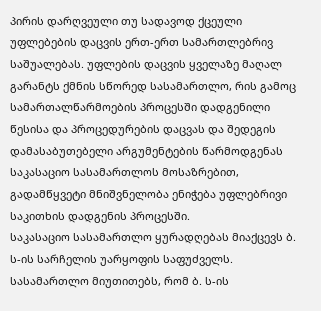პირის დარღვეული თუ სადავოდ ქცეული უფლებების დაცვის ერთ-ერთ სამართლებრივ საშუალებას. უფლების დაცვის ყველაზე მაღალ გარანტს ქმნის სწორედ სასამართლო, რის გამოც სამართალწარმოების პროცესში დადგენილი წესისა და პროცედურების დაცვას და შედეგის დამასაბუთებელი არგუმენტების წარმოდგენას საკასაციო სასამართლოს მოსაზრებით, გადამწყვეტი მნიშვნელობა ენიჭება უფლებრივი საკითხის დადგენის პროცესში.
საკასაციო სასამართლო ყურადღებას მიაქცევს ბ. ს-ის სარჩელის უარყოფის საფუძველს. სასამართლო მიუთითებს, რომ ბ. ს-ის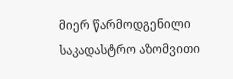მიერ წარმოდგენილი საკადასტრო აზომვითი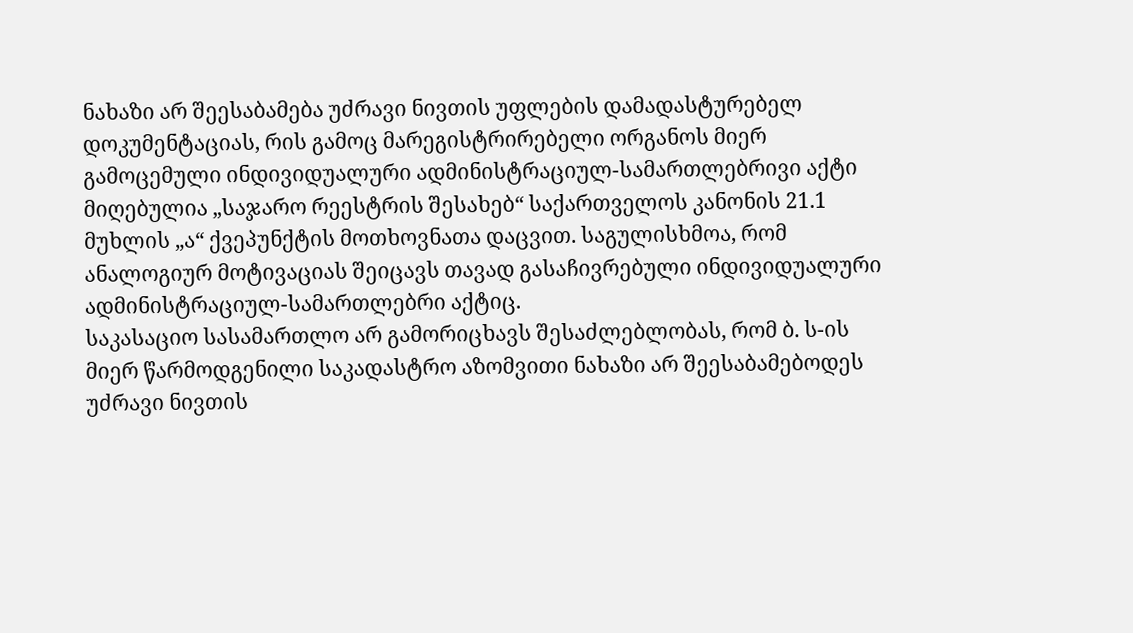ნახაზი არ შეესაბამება უძრავი ნივთის უფლების დამადასტურებელ დოკუმენტაციას, რის გამოც მარეგისტრირებელი ორგანოს მიერ გამოცემული ინდივიდუალური ადმინისტრაციულ-სამართლებრივი აქტი მიღებულია „საჯარო რეესტრის შესახებ“ საქართველოს კანონის 21.1 მუხლის „ა“ ქვეპუნქტის მოთხოვნათა დაცვით. საგულისხმოა, რომ ანალოგიურ მოტივაციას შეიცავს თავად გასაჩივრებული ინდივიდუალური ადმინისტრაციულ-სამართლებრი აქტიც.
საკასაციო სასამართლო არ გამორიცხავს შესაძლებლობას, რომ ბ. ს-ის მიერ წარმოდგენილი საკადასტრო აზომვითი ნახაზი არ შეესაბამებოდეს უძრავი ნივთის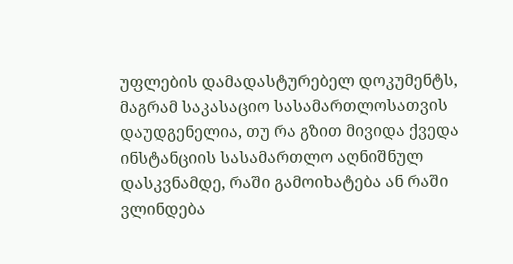უფლების დამადასტურებელ დოკუმენტს, მაგრამ საკასაციო სასამართლოსათვის დაუდგენელია, თუ რა გზით მივიდა ქვედა ინსტანციის სასამართლო აღნიშნულ დასკვნამდე, რაში გამოიხატება ან რაში ვლინდება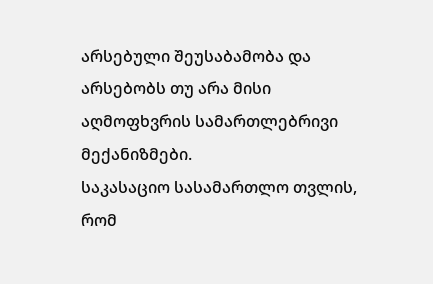არსებული შეუსაბამობა და არსებობს თუ არა მისი აღმოფხვრის სამართლებრივი მექანიზმები.
საკასაციო სასამართლო თვლის, რომ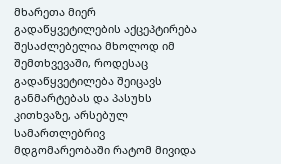მხარეთა მიერ გადაწყვეტილების აქცეპტირება შესაძლებელია მხოლოდ იმ შემთხვევაში, როდესაც გადაწყვეტილება შეიცავს განმარტებას და პასუხს კითხვაზე, არსებულ სამართლებრივ მდგომარეობაში რატომ მივიდა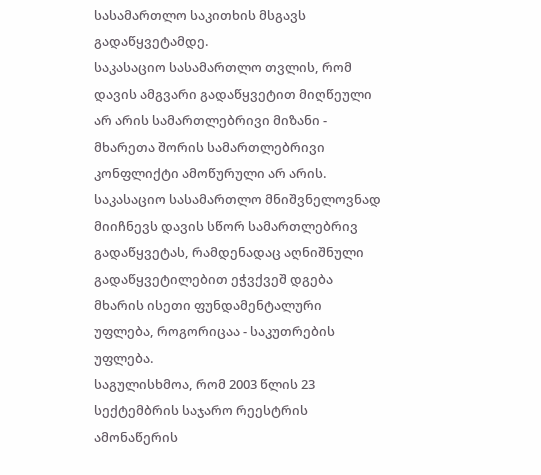სასამართლო საკითხის მსგავს გადაწყვეტამდე.
საკასაციო სასამართლო თვლის, რომ დავის ამგვარი გადაწყვეტით მიღწეული არ არის სამართლებრივი მიზანი - მხარეთა შორის სამართლებრივი კონფლიქტი ამოწურული არ არის. საკასაციო სასამართლო მნიშვნელოვნად მიიჩნევს დავის სწორ სამართლებრივ გადაწყვეტას, რამდენადაც აღნიშნული გადაწყვეტილებით ეჭვქვეშ დგება მხარის ისეთი ფუნდამენტალური უფლება, როგორიცაა - საკუთრების უფლება.
საგულისხმოა, რომ 2003 წლის 23 სექტემბრის საჯარო რეესტრის ამონაწერის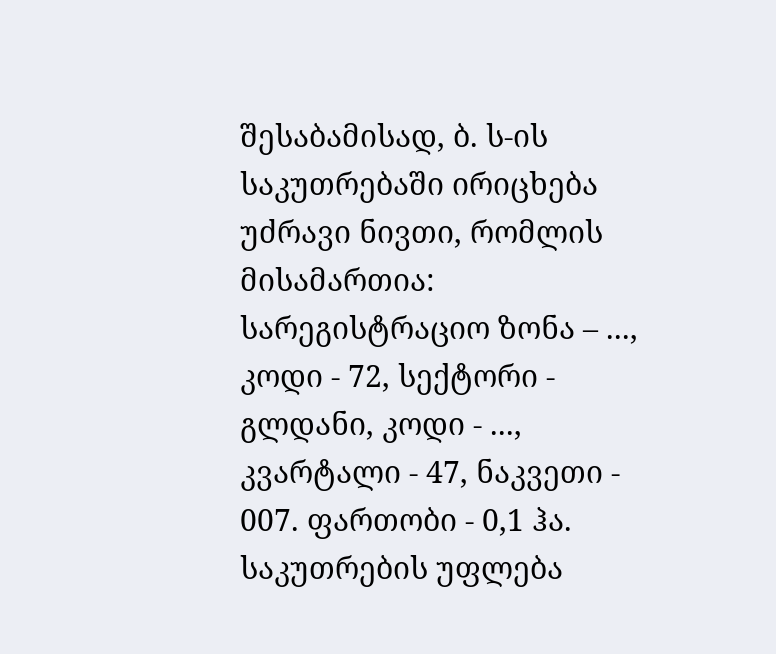შესაბამისად, ბ. ს-ის საკუთრებაში ირიცხება უძრავი ნივთი, რომლის მისამართია: სარეგისტრაციო ზონა – ..., კოდი - 72, სექტორი - გლდანი, კოდი - ..., კვარტალი - 47, ნაკვეთი - 007. ფართობი - 0,1 ჰა. საკუთრების უფლება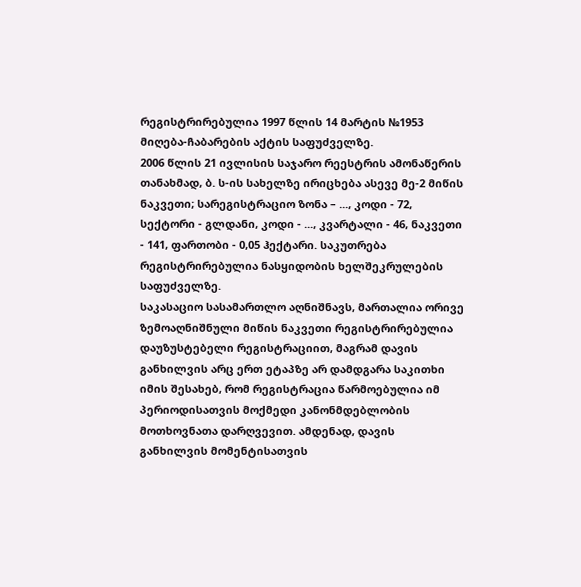რეგისტრირებულია 1997 წლის 14 მარტის №1953 მიღება-ჩაბარების აქტის საფუძველზე.
2006 წლის 21 ივლისის საჯარო რეესტრის ამონაწერის თანახმად, ბ. ს-ის სახელზე ირიცხება ასევე მე-2 მიწის ნაკვეთი; სარეგისტრაციო ზონა – ..., კოდი - 72, სექტორი - გლდანი, კოდი - ..., კვარტალი - 46, ნაკვეთი - 141, ფართობი - 0,05 ჰექტარი. საკუთრება რეგისტრირებულია ნასყიდობის ხელშეკრულების საფუძველზე.
საკასაციო სასამართლო აღნიშნავს, მართალია ორივე ზემოაღნიშნული მიწის ნაკვეთი რეგისტრირებულია დაუზუსტებელი რეგისტრაციით, მაგრამ დავის განხილვის არც ერთ ეტაპზე არ დამდგარა საკითხი იმის შესახებ, რომ რეგისტრაცია წარმოებულია იმ პერიოდისათვის მოქმედი კანონმდებლობის მოთხოვნათა დარღვევით. ამდენად, დავის განხილვის მომენტისათვის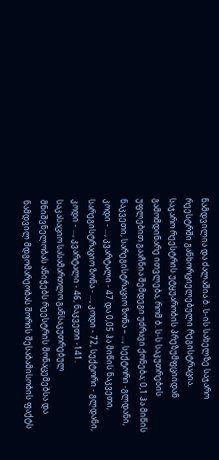ნამდვილია და ძალაშია ბ. ს-ის სახელზე საჯარო რეესტრში განხორციელებული რეგისტრაცია.
საჯარო რეესტრის უტყუარობის პრეზუმფციიდან გამომდინარე ითვლება, რომ ბ. ს-ს საკუთრების უფლებით გააჩნია შემდეგი უძრავი ქონება; 0,1 ჰა მიწის ნაკვეთი, სარეგისტრაციო ზონა – ..., სექტორი -გლდანი, კოდი - ..., კვარტალი - 47 და 0,05 ჰა მიწის ნაკვეთი, სარეგისტრაციო ზონა - ..., კოდი - 72, სექტორი - გლდანი, კოდი - ..., კვარტალი - 46, ნაკვეთი -141.
საკასაციო სასამართლო განსაკუთრებულ მნიშვნელობას ანიჭებს რეესტრის მონაცემებსა და ნამდვილ მდგომარეობას შორის შესაბამისობის ფაქტს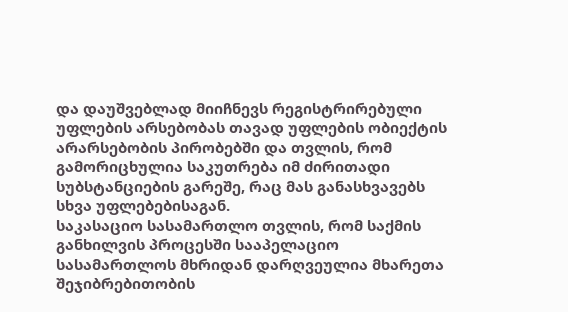და დაუშვებლად მიიჩნევს რეგისტრირებული უფლების არსებობას თავად უფლების ობიექტის არარსებობის პირობებში და თვლის, რომ გამორიცხულია საკუთრება იმ ძირითადი სუბსტანციების გარეშე, რაც მას განასხვავებს სხვა უფლებებისაგან.
საკასაციო სასამართლო თვლის, რომ საქმის განხილვის პროცესში სააპელაციო სასამართლოს მხრიდან დარღვეულია მხარეთა შეჯიბრებითობის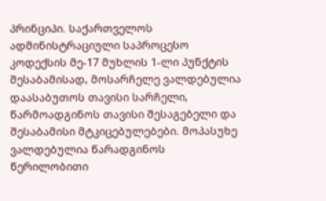პრინციპი. საქართველოს ადმინისტრაციული საპროცესო კოდექსის მე-17 მუხლის 1-ლი პუნქტის შესაბამისად, მოსარჩელე ვალდებულია დაასაბუთოს თავისი სარჩელი, წარმოადგინოს თავისი შესაგებელი და შესაბამისი მტკიცებულებები. მოპასუხე ვალდებულია წარადგინოს წერილობითი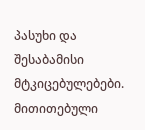პასუხი და შესაბამისი მტკიცებულებები. მითითებული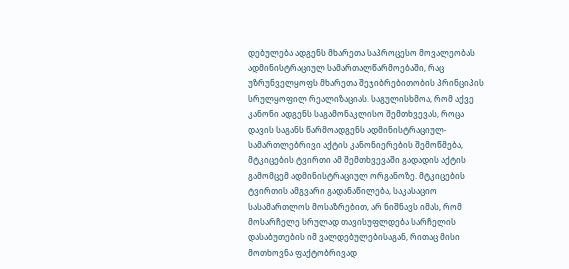დებულება ადგენს მხარეთა საპროცესო მოვალეობას ადმინისტრაციულ სამართალწარმოებაში, რაც უზრუნველყოფს მხარეთა შეჯიბრებითობის პრინციპის სრულყოფილ რეალიზაციას. საგულისხმოა, რომ აქვე კანონი ადგენს საგამონაკლისო შემთხვევას, როცა დავის საგანს წარმოადგენს ადმინისტრაციულ-სამართლებრივი აქტის კანონიერების შემოწმება, მტკიცების ტვირთი ამ შემთხვევაში გადადის აქტის გამომცემ ადმინისტრაციულ ორგანოზე. მტკიცების ტვირთის ამგვარი გადანაწილება, საკასაციო სასამართლოს მოსაზრებით, არ ნიშნავს იმას, რომ მოსარჩელე სრულად თავისუფლდება სარჩელის დასაბუთების იმ ვალდებულებისაგან, რითაც მისი მოთხოვნა ფაქტობრივად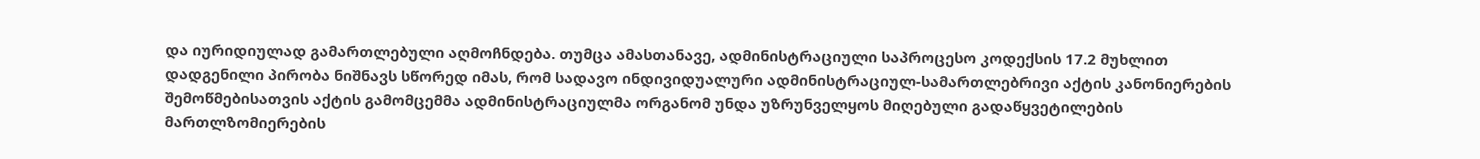და იურიდიულად გამართლებული აღმოჩნდება. თუმცა ამასთანავე, ადმინისტრაციული საპროცესო კოდექსის 17.2 მუხლით დადგენილი პირობა ნიშნავს სწორედ იმას, რომ სადავო ინდივიდუალური ადმინისტრაციულ-სამართლებრივი აქტის კანონიერების შემოწმებისათვის აქტის გამომცემმა ადმინისტრაციულმა ორგანომ უნდა უზრუნველყოს მიღებული გადაწყვეტილების მართლზომიერების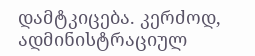დამტკიცება. კერძოდ, ადმინისტრაციულ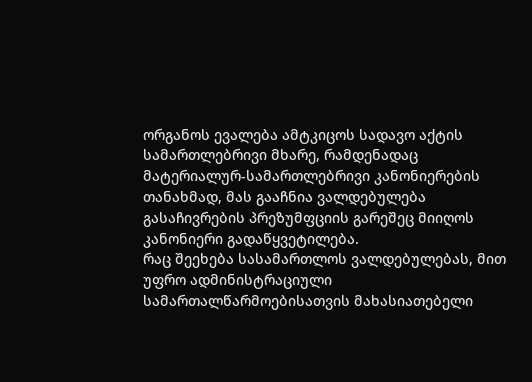ორგანოს ევალება ამტკიცოს სადავო აქტის სამართლებრივი მხარე, რამდენადაც მატერიალურ-სამართლებრივი კანონიერების თანახმად, მას გააჩნია ვალდებულება გასაჩივრების პრეზუმფციის გარეშეც მიიღოს კანონიერი გადაწყვეტილება.
რაც შეეხება სასამართლოს ვალდებულებას, მით უფრო ადმინისტრაციული სამართალწარმოებისათვის მახასიათებელი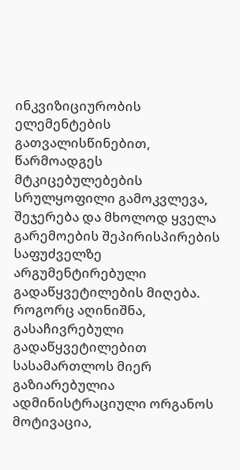ინკვიზიციურობის ელემენტების გათვალისწინებით, წარმოადგეს მტკიცებულებების სრულყოფილი გამოკვლევა, შეჯერება და მხოლოდ ყველა გარემოების შეპირისპირების საფუძველზე არგუმენტირებული გადაწყვეტილების მიღება. როგორც აღინიშნა, გასაჩივრებული გადაწყვეტილებით სასამართლოს მიერ გაზიარებულია ადმინისტრაციული ორგანოს მოტივაცია,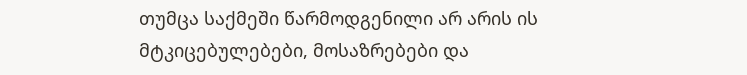თუმცა საქმეში წარმოდგენილი არ არის ის მტკიცებულებები, მოსაზრებები და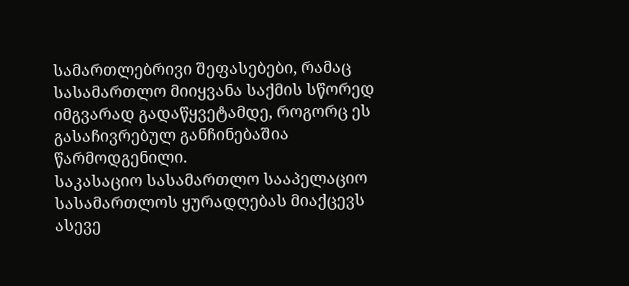სამართლებრივი შეფასებები, რამაც სასამართლო მიიყვანა საქმის სწორედ იმგვარად გადაწყვეტამდე, როგორც ეს გასაჩივრებულ განჩინებაშია წარმოდგენილი.
საკასაციო სასამართლო სააპელაციო სასამართლოს ყურადღებას მიაქცევს ასევე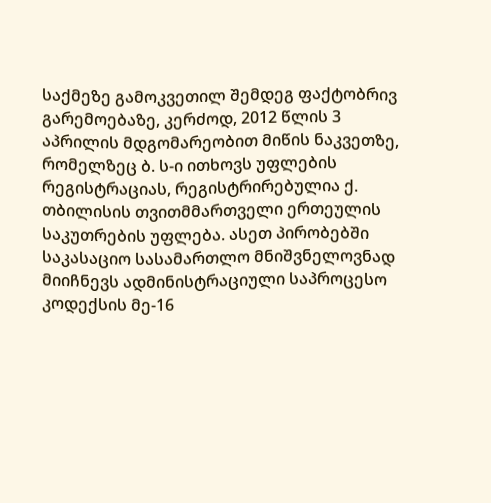საქმეზე გამოკვეთილ შემდეგ ფაქტობრივ გარემოებაზე, კერძოდ, 2012 წლის 3 აპრილის მდგომარეობით მიწის ნაკვეთზე, რომელზეც ბ. ს-ი ითხოვს უფლების რეგისტრაციას, რეგისტრირებულია ქ. თბილისის თვითმმართველი ერთეულის საკუთრების უფლება. ასეთ პირობებში საკასაციო სასამართლო მნიშვნელოვნად მიიჩნევს ადმინისტრაციული საპროცესო კოდექსის მე-16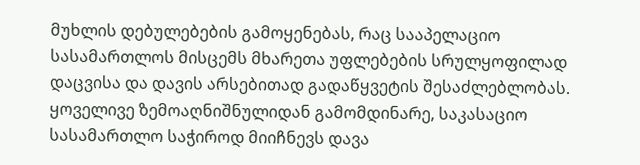მუხლის დებულებების გამოყენებას, რაც სააპელაციო სასამართლოს მისცემს მხარეთა უფლებების სრულყოფილად დაცვისა და დავის არსებითად გადაწყვეტის შესაძლებლობას.
ყოველივე ზემოაღნიშნულიდან გამომდინარე, საკასაციო სასამართლო საჭიროდ მიიჩნევს დავა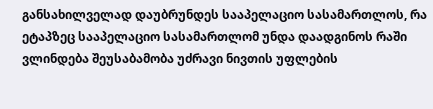განსახილველად დაუბრუნდეს სააპელაციო სასამართლოს, რა ეტაპზეც სააპელაციო სასამართლომ უნდა დაადგინოს რაში ვლინდება შეუსაბამობა უძრავი ნივთის უფლების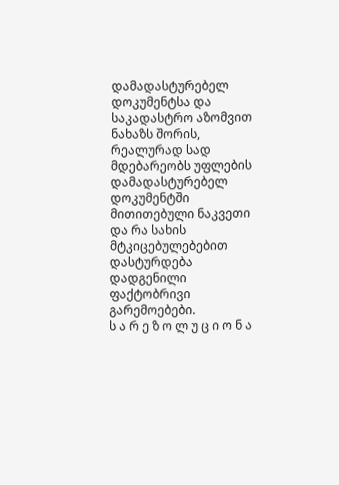დამადასტურებელ დოკუმენტსა და საკადასტრო აზომვით ნახაზს შორის, რეალურად სად მდებარეობს უფლების დამადასტურებელ დოკუმენტში მითითებული ნაკვეთი და რა სახის მტკიცებულებებით დასტურდება დადგენილი ფაქტობრივი გარემოებები.
ს ა რ ე ზ ო ლ უ ც ი ო ნ ა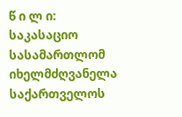წ ი ლ ი:
საკასაციო სასამართლომ იხელმძღვანელა საქართველოს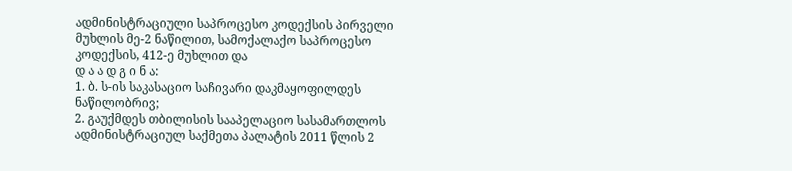ადმინისტრაციული საპროცესო კოდექსის პირველი მუხლის მე-2 ნაწილით, სამოქალაქო საპროცესო კოდექსის, 412-ე მუხლით და
დ ა ა დ გ ი ნ ა:
1. ბ. ს-ის საკასაციო საჩივარი დაკმაყოფილდეს ნაწილობრივ;
2. გაუქმდეს თბილისის სააპელაციო სასამართლოს ადმინისტრაციულ საქმეთა პალატის 2011 წლის 2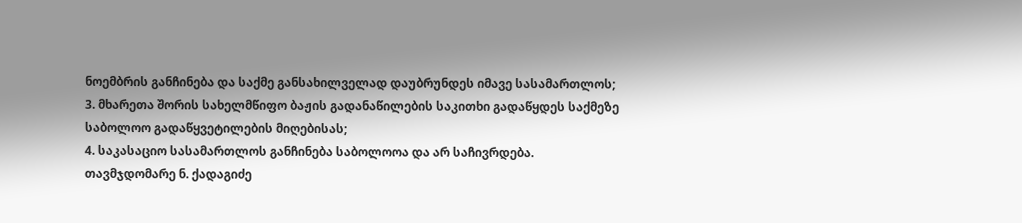ნოემბრის განჩინება და საქმე განსახილველად დაუბრუნდეს იმავე სასამართლოს;
3. მხარეთა შორის სახელმწიფო ბაჟის გადანაწილების საკითხი გადაწყდეს საქმეზე საბოლოო გადაწყვეტილების მიღებისას;
4. საკასაციო სასამართლოს განჩინება საბოლოოა და არ საჩივრდება.
თავმჯდომარე ნ. ქადაგიძე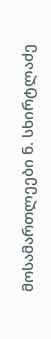მოსამართლეები ნ. სხირტლაძე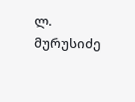ლ. მურუსიძე